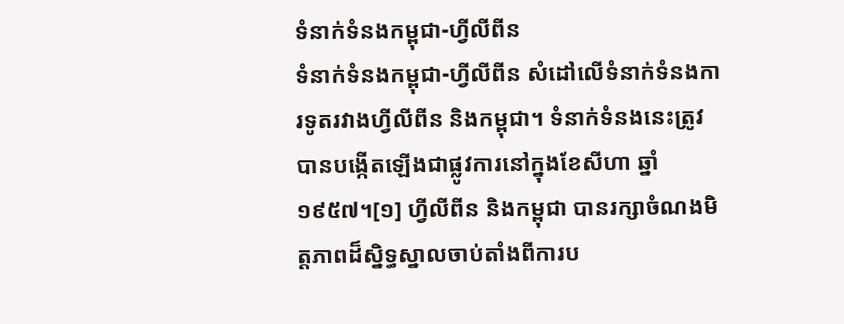ទំនាក់ទំនងកម្ពុជា-ហ្វីលីពីន
ទំនាក់ទំនងកម្ពុជា-ហ្វីលីពីន សំដៅលើទំនាក់ទំនងការទូតរវាងហ្វីលីពីន និងកម្ពុជា។ ទំនាក់ទំនងនេះត្រូវបានបង្កើតឡើងជាផ្លូវការនៅក្នុងខែសីហា ឆ្នាំ១៩៥៧។[១] ហ្វីលីពីន និងកម្ពុជា បានរក្សាចំណងមិត្តភាពដ៏ស្និទ្ធស្នាលចាប់តាំងពីការប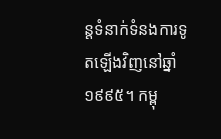ន្តទំនាក់ទំនងការទូតឡើងវិញនៅឆ្នាំ១៩៩៥។ កម្ពុ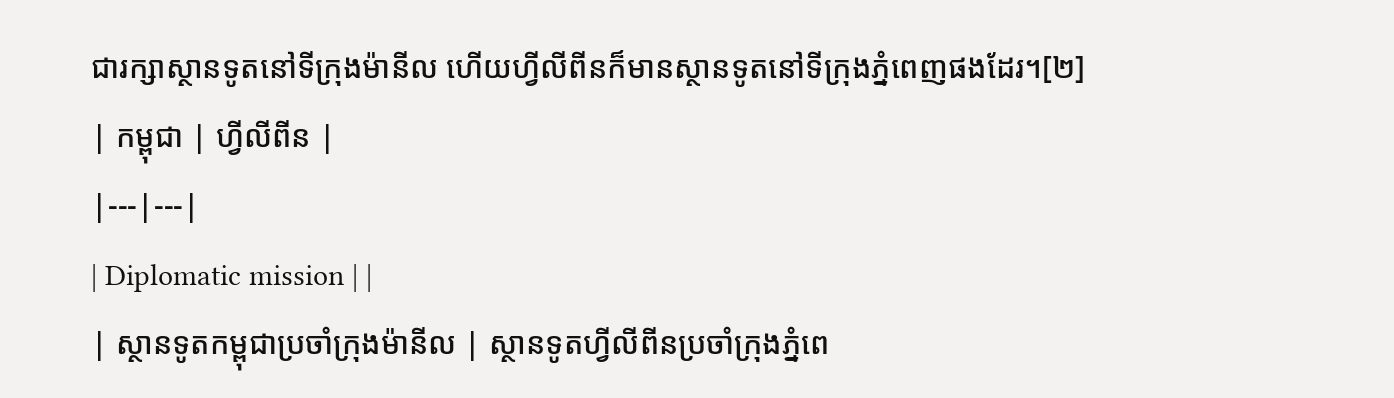ជារក្សាស្ថានទូតនៅទីក្រុងម៉ានីល ហើយហ្វីលីពីនក៏មានស្ថានទូតនៅទីក្រុងភ្នំពេញផងដែរ។[២]
| កម្ពុជា | ហ្វីលីពីន |
|---|---|
| Diplomatic mission | |
| ស្ថានទូតកម្ពុជាប្រចាំក្រុងម៉ានីល | ស្ថានទូតហ្វីលីពីនប្រចាំក្រុងភ្នំពេ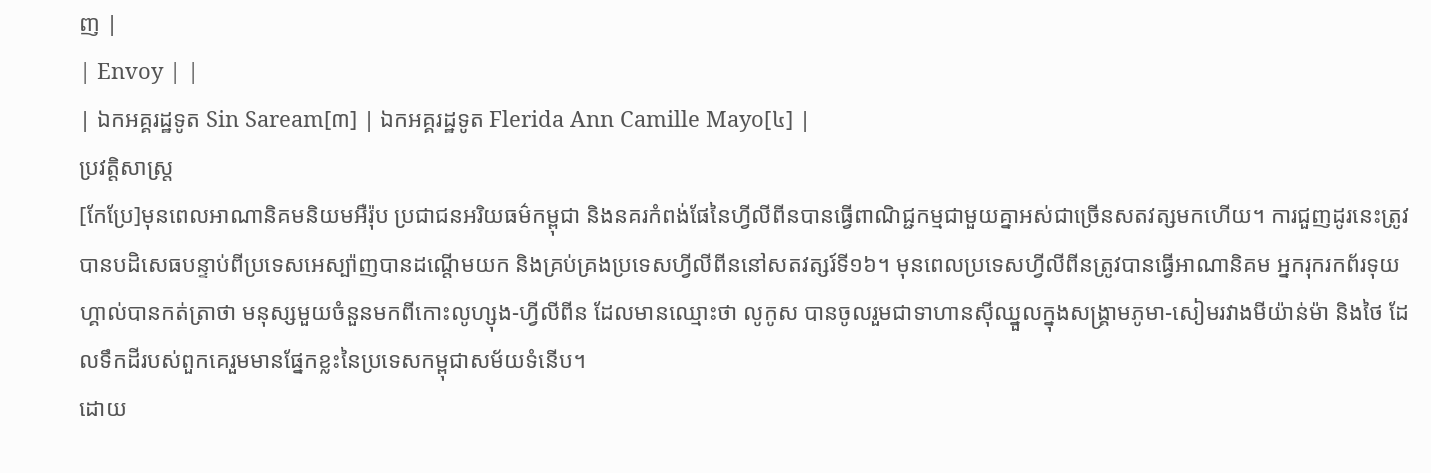ញ |
| Envoy | |
| ឯកអគ្គរដ្ឋទូត Sin Saream[៣] | ឯកអគ្គរដ្ឋទូត Flerida Ann Camille Mayo[៤] |
ប្រវត្តិសាស្ត្រ
[កែប្រែ]មុនពេលអាណានិគមនិយមអឺរ៉ុប ប្រជាជនអរិយធម៌កម្ពុជា និងនគរកំពង់ផែនៃហ្វីលីពីនបានធ្វើពាណិជ្ជកម្មជាមួយគ្នាអស់ជាច្រើនសតវត្សមកហើយ។ ការជួញដូរនេះត្រូវបានបដិសេធបន្ទាប់ពីប្រទេសអេស្ប៉ាញបានដណ្តើមយក និងគ្រប់គ្រងប្រទេសហ្វីលីពីននៅសតវត្សរ៍ទី១៦។ មុនពេលប្រទេសហ្វីលីពីនត្រូវបានធ្វើអាណានិគម អ្នករុករកព័រទុយហ្គាល់បានកត់ត្រាថា មនុស្សមួយចំនួនមកពីកោះលូហ្សុង-ហ្វីលីពីន ដែលមានឈ្មោះថា លូកូស បានចូលរួមជាទាហានស៊ីឈ្នួលក្នុងសង្គ្រាមភូមា-សៀមរវាងមីយ៉ាន់ម៉ា និងថៃ ដែលទឹកដីរបស់ពួកគេរួមមានផ្នែកខ្លះនៃប្រទេសកម្ពុជាសម័យទំនើប។
ដោយ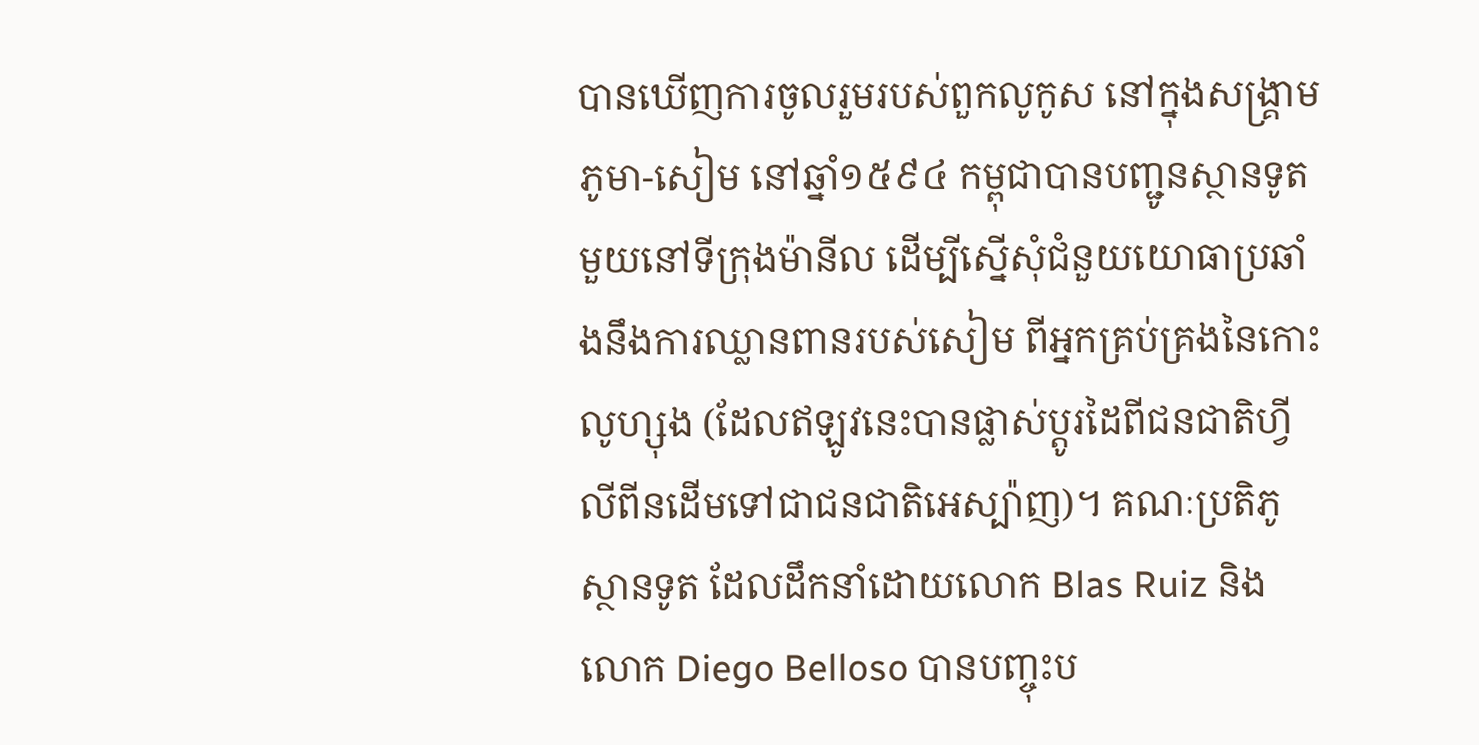បានឃើញការចូលរួមរបស់ពួកលូកូស នៅក្នុងសង្គ្រាមភូមា-សៀម នៅឆ្នាំ១៥៩៤ កម្ពុជាបានបញ្ជូនស្ថានទូតមួយនៅទីក្រុងម៉ានីល ដើម្បីស្នើសុំជំនួយយោធាប្រឆាំងនឹងការឈ្លានពានរបស់សៀម ពីអ្នកគ្រប់គ្រងនៃកោះលូហ្សុង (ដែលឥឡូវនេះបានផ្លាស់ប្តូរដៃពីជនជាតិហ្វីលីពីនដើមទៅជាជនជាតិអេស្ប៉ាញ)។ គណៈប្រតិភូស្ថានទូត ដែលដឹកនាំដោយលោក Blas Ruiz និងលោក Diego Belloso បានបញ្ចុះប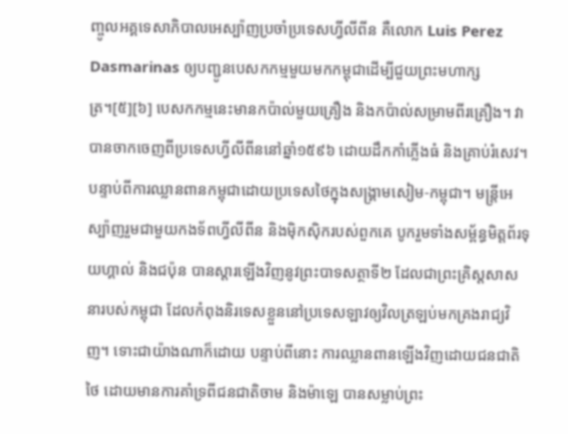ញ្ចូលអគ្គទេសាភិបាលអេស្ប៉ាញប្រចាំប្រទេសហ្វីលីពីន គឺលោក Luis Perez Dasmarinas ឲ្យបញ្ជូនបេសកកម្មមួយមកកម្ពុជាដើម្បីជួយព្រះមហាក្សត្រ។[៥][៦] បេសកកម្មនេះមានកប៉ាល់មួយគ្រឿង និងកប៉ាល់សម្រាមពីរគ្រឿង។ វាបានចាកចេញពីប្រទេសហ្វីលីពីននៅឆ្នាំ១៥៩៦ ដោយដឹកកាំភ្លើងធំ និងគ្រាប់រំសេវ។ បន្ទាប់ពីការឈ្លានពានកម្ពុជាដោយប្រទេសថៃក្នុងសង្គ្រាមសៀម-កម្ពុជា។ មន្ត្រីអេស្ប៉ាញរួមជាមួយកងទ័ពហ្វីលីពីន និងម៉ិកស៊ិករបស់ពួកគេ បូករួមទាំងសម្ព័ន្ធមិត្តព័រទុយហ្គាល់ និងជប៉ុន បានស្ដារឡើងវិញនូវព្រះបាទសត្ថាទី២ ដែលជាព្រះគ្រិស្តសាសនារបស់កម្ពុជា ដែលកំពុងនិរទេសខ្លួននៅប្រទេសឡាវឲ្យវិលត្រឡប់មកគ្រងរាជ្យវិញ។ ទោះជាយ៉ាងណាក៏ដោយ បន្ទាប់ពីនោះ ការឈ្លានពានឡើងវិញដោយជនជាតិថៃ ដោយមានការគាំទ្រពីជនជាតិចាម និងម៉ាឡេ បានសម្លាប់ព្រះ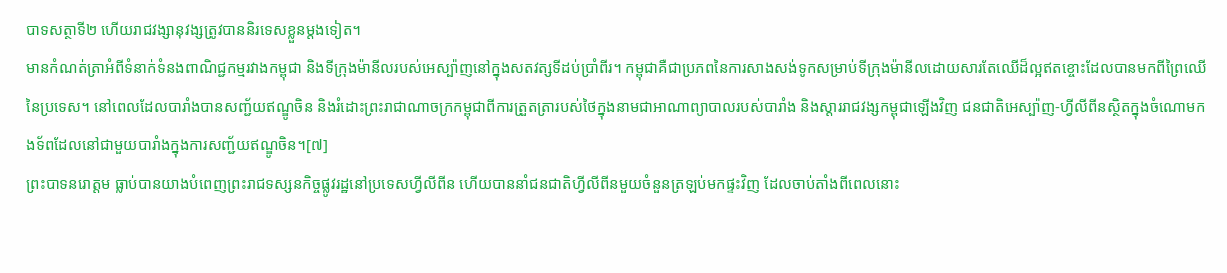បាទសត្ថាទី២ ហើយរាជវង្សានុវង្សត្រូវបាននិរទេសខ្លួនម្តងទៀត។
មានកំណត់ត្រាអំពីទំនាក់ទំនងពាណិជ្ជកម្មរវាងកម្ពុជា និងទីក្រុងម៉ានីលរបស់អេស្ប៉ាញនៅក្នុងសតវត្សទីដប់ប្រាំពីរ។ កម្ពុជាគឺជាប្រភពនៃការសាងសង់ទូកសម្រាប់ទីក្រុងម៉ានីលដោយសារតែឈើដ៏ល្អឥតខ្ចោះដែលបានមកពីព្រៃឈើនៃប្រទេស។ នៅពេលដែលបារាំងបានសញ្ជ័យឥណ្ឌូចិន និងរំដោះព្រះរាជាណាចក្រកម្ពុជាពីការត្រួតត្រារបស់ថៃក្នុងនាមជាអាណាព្យាបាលរបស់បារាំង និងស្ដាររាជវង្សកម្ពុជាឡើងវិញ ជនជាតិអេស្ប៉ាញ-ហ្វីលីពីនស្ថិតក្នុងចំណោមកងទ័ពដែលនៅជាមួយបារាំងក្នុងការសញ្ជ័យឥណ្ឌូចិន។[៧]
ព្រះបាទនរោត្តម ធ្លាប់បានយាងបំពេញព្រះរាជទស្សនកិច្ចផ្លូវរដ្ឋនៅប្រទេសហ្វីលីពីន ហើយបាននាំជនជាតិហ្វីលីពីនមួយចំនួនត្រឡប់មកផ្ទះវិញ ដែលចាប់តាំងពីពេលនោះ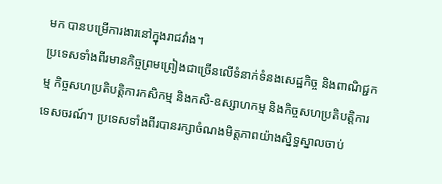មក បានបម្រើការងារនៅក្នុងរាជវាំង។
ប្រទេសទាំងពីរមានកិច្ចព្រមព្រៀងជាច្រើនលើទំនាក់ទំនងសេដ្ឋកិច្ច និងពាណិជ្ជកម្ម កិច្ចសហប្រតិបត្តិការកសិកម្ម និងកសិ-ឧស្សាហកម្ម និងកិច្ចសហប្រតិបត្តិការទេសចរណ៍។ ប្រទេសទាំងពីរបានរក្សាចំណងមិត្តភាពយ៉ាងស្និទ្ធស្នាលចាប់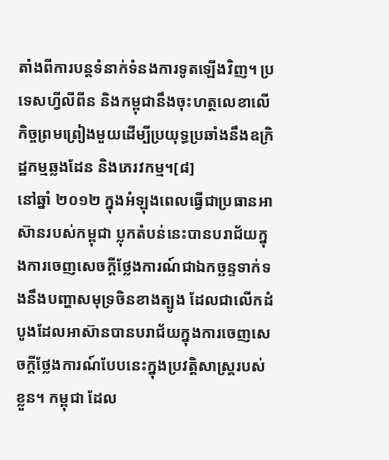តាំងពីការបន្តទំនាក់ទំនងការទូតឡើងវិញ។ ប្រទេសហ្វីលីពីន និងកម្ពុជានឹងចុះហត្ថលេខាលើកិច្ចព្រមព្រៀងមួយដើម្បីប្រយុទ្ធប្រឆាំងនឹងឧក្រិដ្ឋកម្មឆ្លងដែន និងភេរវកម្ម។[៨]
នៅឆ្នាំ ២០១២ ក្នុងអំឡុងពេលធ្វើជាប្រធានអាស៊ានរបស់កម្ពុជា ប្លុកតំបន់នេះបានបរាជ័យក្នុងការចេញសេចក្តីថ្លែងការណ៍ជាឯកច្ឆន្ទទាក់ទងនឹងបញ្ហាសមុទ្រចិនខាងត្បូង ដែលជាលើកដំបូងដែលអាស៊ានបានបរាជ័យក្នុងការចេញសេចក្តីថ្លែងការណ៍បែបនេះក្នុងប្រវត្តិសាស្ត្ររបស់ខ្លួន។ កម្ពុជា ដែល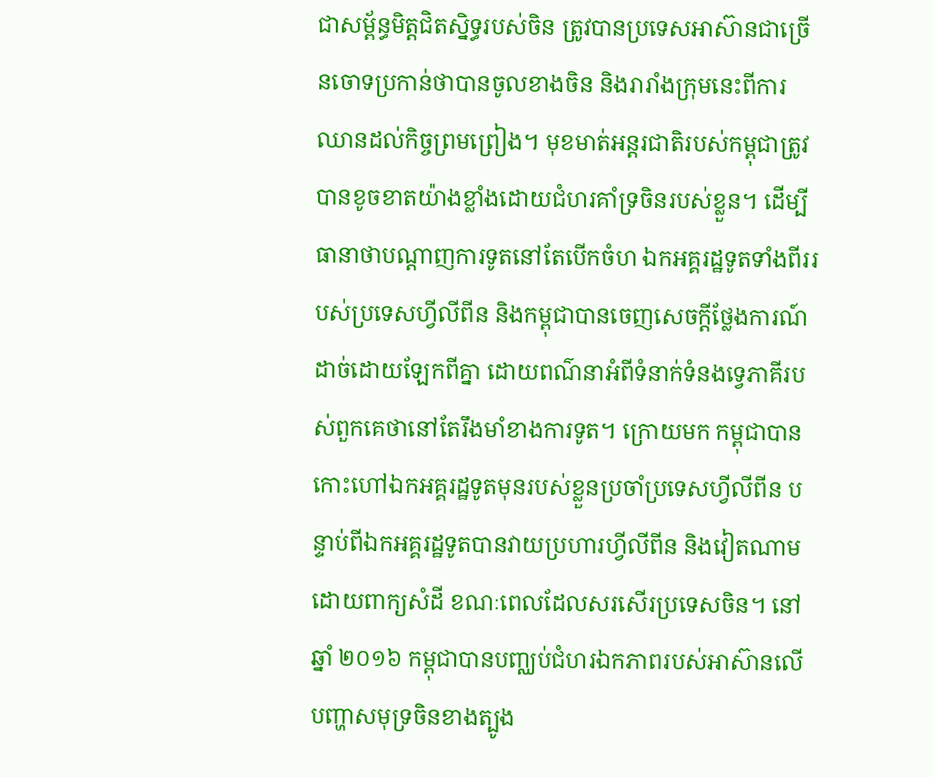ជាសម្ព័ន្ធមិត្តជិតស្និទ្ធរបស់ចិន ត្រូវបានប្រទេសអាស៊ានជាច្រើនចោទប្រកាន់ថាបានចូលខាងចិន និងរារាំងក្រុមនេះពីការឈានដល់កិច្ចព្រមព្រៀង។ មុខមាត់អន្តរជាតិរបស់កម្ពុជាត្រូវបានខូចខាតយ៉ាងខ្លាំងដោយជំហរគាំទ្រចិនរបស់ខ្លួន។ ដើម្បីធានាថាបណ្តាញការទូតនៅតែបើកចំហ ឯកអគ្គរដ្ឋទូតទាំងពីររបស់ប្រទេសហ្វីលីពីន និងកម្ពុជាបានចេញសេចក្តីថ្លែងការណ៍ដាច់ដោយឡែកពីគ្នា ដោយពណ៌នាអំពីទំនាក់ទំនងទ្វេភាគីរបស់ពួកគេថានៅតែរឹងមាំខាងការទូត។ ក្រោយមក កម្ពុជាបានកោះហៅឯកអគ្គរដ្ឋទូតមុនរបស់ខ្លួនប្រចាំប្រទេសហ្វីលីពីន បន្ទាប់ពីឯកអគ្គរដ្ឋទូតបានវាយប្រហារហ្វីលីពីន និងវៀតណាមដោយពាក្យសំដី ខណៈពេលដែលសរសើរប្រទេសចិន។ នៅឆ្នាំ ២០១៦ កម្ពុជាបានបញ្ឈប់ជំហរឯកភាពរបស់អាស៊ានលើបញ្ហាសមុទ្រចិនខាងត្បូង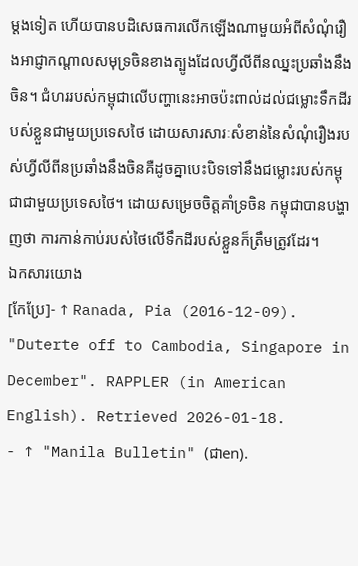ម្តងទៀត ហើយបានបដិសេធការលើកឡើងណាមួយអំពីសំណុំរឿងអាជ្ញាកណ្តាលសមុទ្រចិនខាងត្បូងដែលហ្វីលីពីនឈ្នះប្រឆាំងនឹងចិន។ ជំហររបស់កម្ពុជាលើបញ្ហានេះអាចប៉ះពាល់ដល់ជម្លោះទឹកដីរបស់ខ្លួនជាមួយប្រទេសថៃ ដោយសារសារៈសំខាន់នៃសំណុំរឿងរបស់ហ្វីលីពីនប្រឆាំងនឹងចិនគឺដូចគ្នាបេះបិទទៅនឹងជម្លោះរបស់កម្ពុជាជាមួយប្រទេសថៃ។ ដោយសម្រេចចិត្តគាំទ្រចិន កម្ពុជាបានបង្ហាញថា ការកាន់កាប់របស់ថៃលើទឹកដីរបស់ខ្លួនក៏ត្រឹមត្រូវដែរ។
ឯកសារយោង
[កែប្រែ]- ↑ Ranada, Pia (2016-12-09). "Duterte off to Cambodia, Singapore in December". RAPPLER (in American English). Retrieved 2026-01-18.
- ↑ "Manila Bulletin" (ជាen).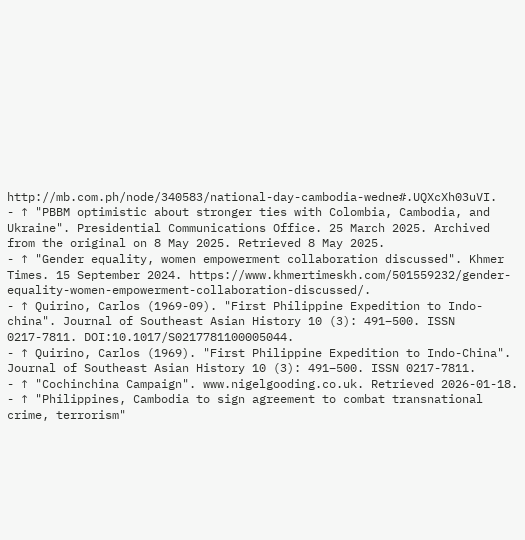http://mb.com.ph/node/340583/national-day-cambodia-wedne#.UQXcXh03uVI.
- ↑ "PBBM optimistic about stronger ties with Colombia, Cambodia, and Ukraine". Presidential Communications Office. 25 March 2025. Archived from the original on 8 May 2025. Retrieved 8 May 2025.
- ↑ "Gender equality, women empowerment collaboration discussed". Khmer Times. 15 September 2024. https://www.khmertimeskh.com/501559232/gender-equality-women-empowerment-collaboration-discussed/.
- ↑ Quirino, Carlos (1969-09). "First Philippine Expedition to Indo-china". Journal of Southeast Asian History 10 (3): 491–500. ISSN 0217-7811. DOI:10.1017/S0217781100005044.
- ↑ Quirino, Carlos (1969). "First Philippine Expedition to Indo-China". Journal of Southeast Asian History 10 (3): 491–500. ISSN 0217-7811.
- ↑ "Cochinchina Campaign". www.nigelgooding.co.uk. Retrieved 2026-01-18.
- ↑ "Philippines, Cambodia to sign agreement to combat transnational crime, terrorism"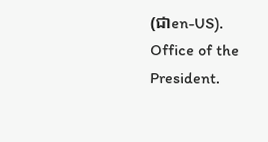(ជាen-US). Office of the President.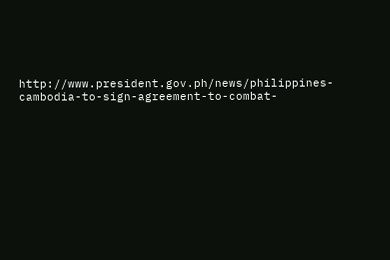http://www.president.gov.ph/news/philippines-cambodia-to-sign-agreement-to-combat-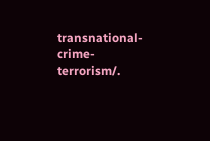transnational-crime-terrorism/.